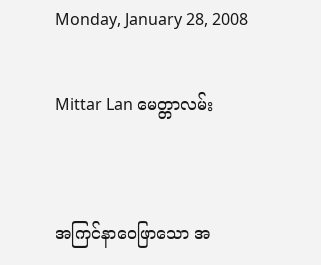Monday, January 28, 2008

Mittar Lan မေတ္တာလမ်း


အကြင်နာဝေဖြာသော အ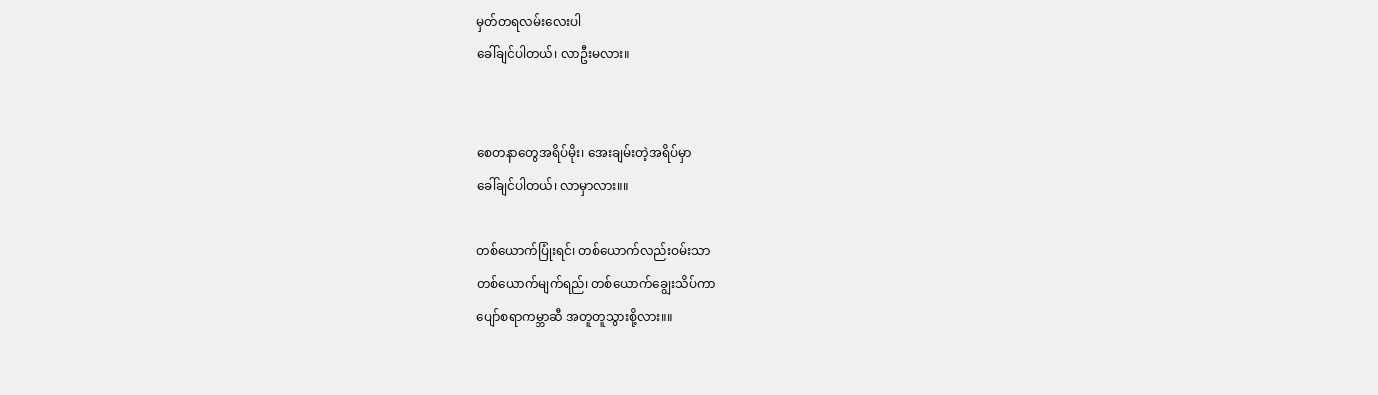မှတ်တရလမ်းလေးပါ
ခေါ်ချင်ပါတယ်၊ လာဦးမလား။


စေတနာတွေအရိပ်မိုး၊ အေးချမ်းတဲ့အရိပ်မှာ
ခေါ်ချင်ပါတယ်၊ လာမှာလား။။

တစ်ယောက်ပြုံးရင်၊ တစ်ယောက်လည်းဝမ်းသာ
တစ်ယောက်မျက်ရည်၊ တစ်ယောက်ချွေးသိပ်ကာ
ပျော်စရာကမ္ဘာဆီ အတူတူသွားစို့လား။။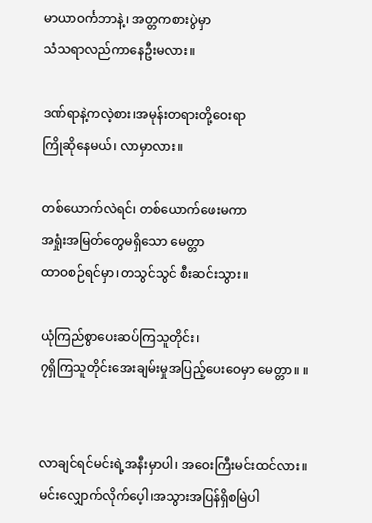မာယာဝင်္ကဘာနဲ့၊ အတ္တကစားပွဲမှာ
သံသရာလည်ကာနေဦးမလား။

ဒဏ်ရာနဲ့ကလဲ့စား၊အမုန်းတရားတို့ဝေးရာ
ကြိုဆိုနေမယ်၊ လာမှာလား။

တစ်ယောက်လဲရင်၊ တစ်ယောက်ဖေးမကာ
အရှုံးအမြတ်တွေမရှိသော မေတ္တာ
ထာဝစဉ်ရင်မှာ၊တသွင်သွင် စီးဆင်းသွား။

ယုံကြည်စွာပေးဆပ်ကြသူတိုင်း၊
၇ရှိကြသူတိုင်းအေးချမ်းမှုအပြည့်ပေးဝေမှာ မေတ္တာ။ ။


လာချင်ရင်မင်းရဲ့အနီးမှာပါ၊ အဝေးကြီးမင်းထင်လား။
မင်းလျှောက်လိုက်ပေ့ါ၊အသွားအပြန်ရှိစမြဲပါ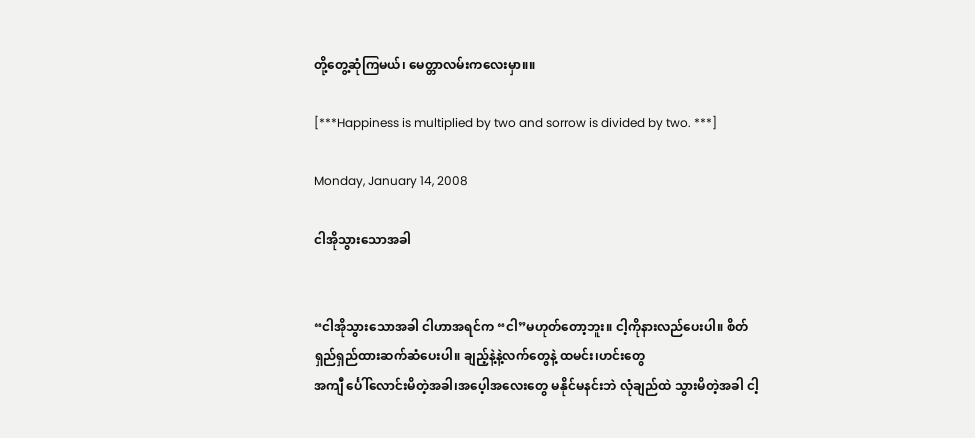တို့တွေ့ဆုံကြမယ်၊ မေတ္တာလမ်းကလေးမှာ။။

[***Happiness is multiplied by two and sorrow is divided by two. ***]

Monday, January 14, 2008

ငါအိုသွားသောအခါ


“ငါအိုသွားသောအခါ ငါဟာအရင်က “ငါ”မဟုတ်တော့ဘူး။ ငါ့ကိုနားလည်ပေးပါ။ စိတ်ရှည်ရှည်ထားဆက်ဆံပေးပါ။ ချည့်နဲ့နဲ့လက်တွေနဲ့ ထမင်း၊ဟင်းတွေ
အကျီ င်္ပေါ်လောင်းမိတဲ့အခါ၊အပေ့ါအလေးတွေ မနိုင်မနင်းဘဲ လုံချည်ထဲ သွားမိတဲ့အခါ ငါ့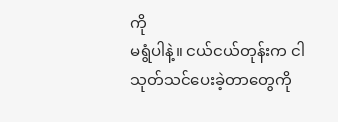ကို
မရွံပါနဲ့။ ငယ်ငယ်တုန်းက ငါသုတ်သင်ပေးခဲ့တာတွေကို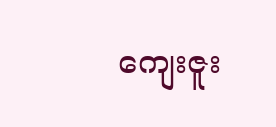ကျေးဇူး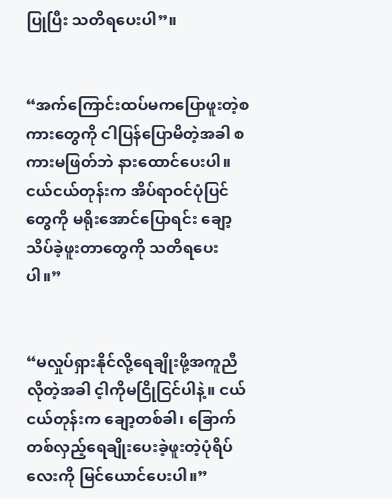ပြုပြီး သတိရပေးပါ”။


“အက်ကြောင်းထပ်မကပြောဖူးတဲ့စကားတွေကို ငါပြန်ပြောမိတဲ့အခါ စကားမဖြတ်ဘဲ နားထောင်ပေးပါ။ ငယ်ငယ်တုန်းက အိပ်ရာဝင်ပုံပြင်တွေကို မရိုးအောင်ပြောရင်း ချော့သိပ်ခဲ့ဖူးတာတွေကို သတိရပေးပါ။”


“မလှုပ်ရှားနိုင်လို့ရေချိုးဖို့အကူညီလိုတဲ့အခါ င့ါကိုမငြိုငြင်ပါနဲ့။ ငယ်ငယ်တုန်းက ချော့တစ်ခါ၊ ခြောက်တစ်လှည့်ရေချိုးပေးခဲ့ဖူးတဲ့ပုံရိပ်လေးကို မြင်ယောင်ပေးပါ။”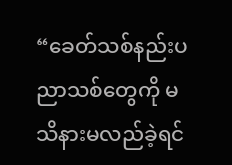“ခေတ်သစ်နည်းပညာသစ်တွေကို မသိနားမလည်ခဲ့ရင်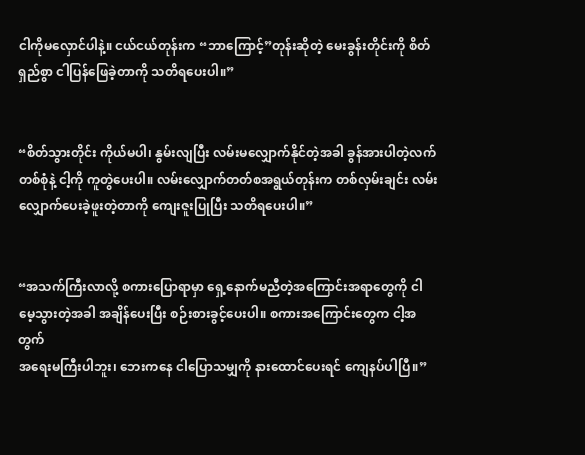ငါကိုမလှောင်ပါနဲ့။ ငယ်ငယ်တုန်းက “ဘာကြောင့်”တုန်းဆိုတဲ့ မေးခွန်းတိုင်းကို စိတ်ရှည်စွာ ငါပြန်ဖြေခဲ့တာကို သတိရပေးပါ။”


“စိတ်သွားတိုင်း ကိုယ်မပါ၊ နွမ်းလျပြီး လမ်းမလျှောက်နိုင်တဲ့အခါ ခွန်အားပါတဲ့လက်တစ်စုံနဲ့ ငါ့ကို ကူတွဲပေးပါ။ လမ်းလျှောက်တတ်စအရွယ်တုန်းက တစ်လှမ်းချင်း လမ်းလျှောက်ပေးခဲ့ဖူးတဲ့တာကို ကျေးဇူးပြုပြီး သတိရပေးပါ။”


“အသက်ကြီးလာလို့ စကားပြောရာမှာ ရှေ့နောက်မညီတဲ့အကြောင်းအရာတွေကို ငါမေ့သွားတဲ့အခါ အချိန်ပေးပြီး စဉ်းစားခွင့်ပေးပါ။ စကားအကြောင်းတွေက ငါ့အတွက်
အရေးမကြီးပါဘူး၊ ဘေးကနေ ငါပြောသမျှကို နားထောင်ပေးရင် ကျေနပ်ပါပြီ။”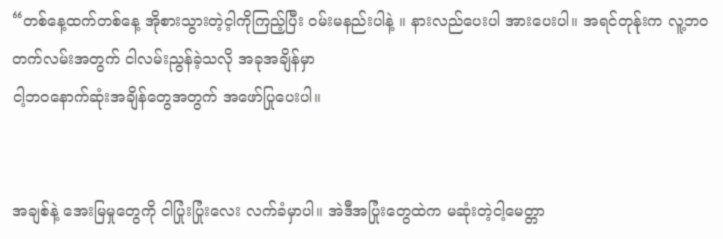“တစ်နေ့ထက်တစ်နေ့ အိုစားသွားတဲ့င့ါကိုကြည့်ပြီး ဝမ်းမနည်းပါနဲ့ ။ နားလည်ပေးပါ အားပေးပါ။ အရင်တုန်ုးက လူ့ဘဝတက်လမ်းအတွက် ငါလမ်းညွန်ခဲ့သလို အခုအချိန်မှာ
ငါ့ဘဝနောက်ဆုံးအချိန်တွေအတွက် အဖော်ပြုပေးပါ။


အချစ်နဲ့ အေးမြမှုတွေကို ငါပြုံးပြုံးလေး လက်ခံမှာပါ။ အဲဒီအပြုံးတွေထဲက မဆုံးတဲ့ငါ့မေတ္တာ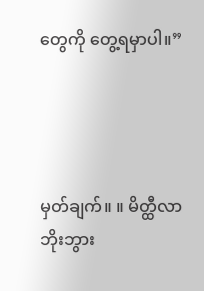တွေကို တွေ့ရမှာပါ။”




မှတ်ချက်။ ။ မိတ္ထီလာ ဘိုးဘွား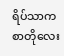ရိပ်သာက စာတိုလေး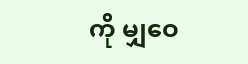ကို မျှဝေ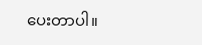ပေးတာပါ။